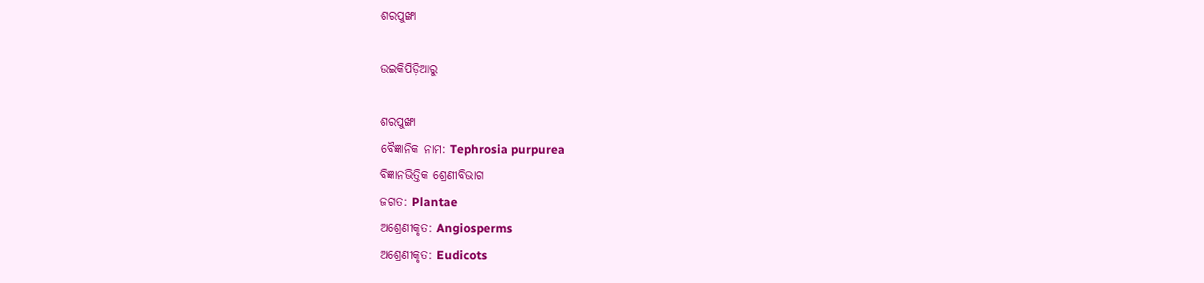ଶରପୁଙ୍ଖା

ଉଇକିପିଡ଼ିଆ‌ରୁ

ଶରପୁଙ୍ଖା
ବୈଜ୍ଞାନିକ ନାମ: Tephrosia purpurea
ବିଜ୍ଞାନଭିତ୍ତିକ ଶ୍ରେଣୀବିଭାଗ
ଜଗତ: Plantae
ଅଶ୍ରେଣୀକୃତ: Angiosperms
ଅଶ୍ରେଣୀକୃତ: Eudicots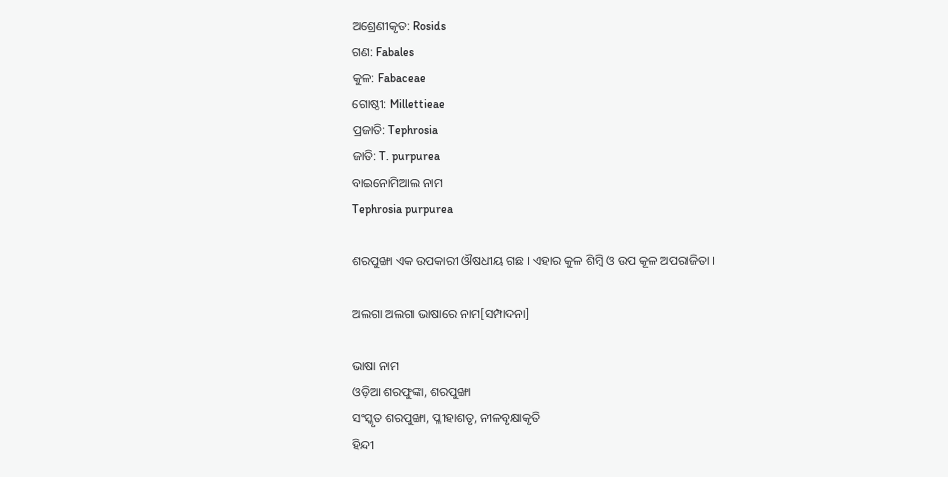ଅଶ୍ରେଣୀକୃତ: Rosids
ଗଣ: Fabales
କୁଳ: Fabaceae
ଗୋଷ୍ଠୀ: Millettieae
ପ୍ରଜାତି: Tephrosia
ଜାତି: T. purpurea
ବାଇନୋମିଆଲ ନାମ
Tephrosia purpurea

ଶରପୁଙ୍ଖା ଏକ ଉପକାରୀ ଔଷଧୀୟ ଗଛ । ଏହାର କୁଳ ଶିମ୍ବି ଓ ଉପ କୂଳ ଅପରାଜିତା ।

ଅଲଗା ଅଲଗା ଭାଷାରେ ନାମ[ସମ୍ପାଦନା]

ଭାଷା ନାମ
ଓଡ଼ିଆ ଶରଫୁଙ୍କା, ଶରପୁଙ୍ଖା
ସଂସ୍କୃତ ଶରପୁଙ୍ଖା, ପ୍ଳୀହାଶତୃ, ନୀଳବୃକ୍ଷାକୃତି
ହିନ୍ଦୀ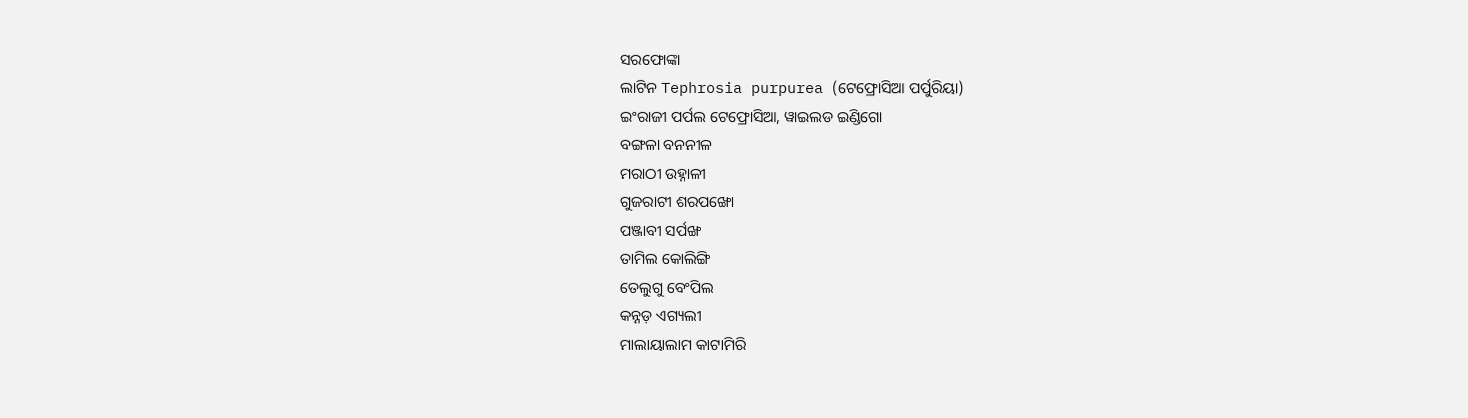ସରଫୋଙ୍କା
ଲାଟିନ Tephrosia purpurea (ଟେଫ୍ରୋସିଆ ପର୍ପୁରିୟା)
ଇଂରାଜୀ ପର୍ପଲ ଟେଫ୍ରୋସିଆ, ୱାଇଲଡ ଇଣ୍ଡିଗୋ
ବଙ୍ଗଳା ବନନୀଳ
ମରାଠୀ ଉହ୍ନାଳୀ
ଗୁଜରାଟୀ ଶରପଙ୍ଖୋ
ପଞ୍ଜାବୀ ସର୍ପଙ୍ଖ
ତାମିଲ କୋଲିଙ୍ଗି
ତେଲୁଗୁ ବେଂପିଲ
କନ୍ନଡ଼ ଏଗ୍ୟଲୀ
ମାଲାୟାଲାମ କାଟାମିରି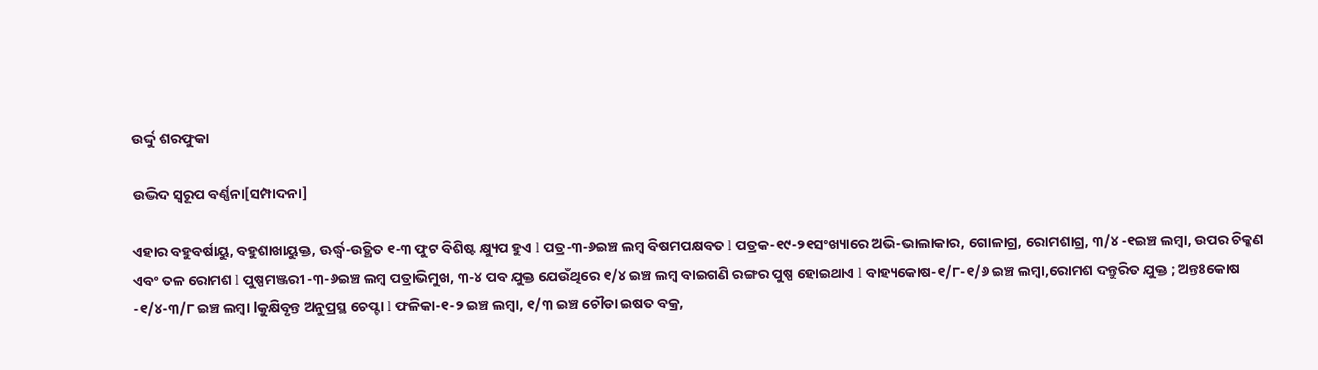ଉର୍ଦ୍ଦୁ ଶରଫୁକା

ଉଦ୍ଭିଦ ସ୍ୱରୂପ ବର୍ଣ୍ଣନା[ସମ୍ପାଦନା]

ଏହାର ବହୁବର୍ଷାୟୁ, ବହୁଶାଖାୟୁକ୍ତ, ଊର୍ଦ୍ଧ୍ୱ-ଉତ୍ଥିତ ୧-୩ ଫୁଟ ବିଶିଷ୍ଟ କ୍ଷ୍ୟୁପ ହୁଏ l ପତ୍ର-୩-୬ଇଞ୍ଚ ଲମ୍ବ ବିଷମପକ୍ଷବତ l ପତ୍ରକ-୧୯-୨୧ସଂଖ୍ୟାରେ ଅଭି-ଭାଲାକାର, ଗୋଳାଗ୍ର, ରୋମଶାଗ୍ର, ୩/୪ -୧ଇଞ୍ଚ ଲମ୍ବା, ଉପର ଚିକ୍କଣ ଏବଂ ତଳ ରୋମଶ l ପୁଷ୍ପମଞ୍ଜରୀ -୩-୬ଇଞ୍ଚ ଲମ୍ବ ପତ୍ରାଭିମୁଖ, ୩-୪ ପବ ଯୁକ୍ତ ଯେଉଁଥିରେ ୧/୪ ଇଞ୍ଚ ଲମ୍ବ ବାଇଗଣି ରଙ୍ଗର ପୁଷ୍ପ ହୋଇଥାଏ l ବାହ୍ୟକୋଷ-୧/୮-୧/୬ ଇଞ୍ଚ ଲମ୍ବା,ରୋମଶ ଦନ୍ତୁରିତ ଯୁକ୍ତ ; ଅନ୍ତଃକୋଷ -୧/୪-୩/୮ ଇଞ୍ଚ ଲମ୍ବା lକୁକ୍ଷିବୃନ୍ତ ଅନୁପ୍ରସ୍ଥ ଚେପ୍ଟା l ଫଳିକା-୧-୨ ଇଞ୍ଚ ଲମ୍ବା, ୧/୩ ଇଞ୍ଚ ଚୌଡା ଇଷତ ବକ୍ର,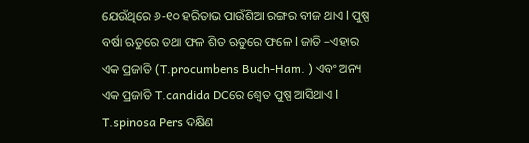ଯେଉଁଥିରେ ୬-୧୦ ହରିତାଭ ପାଉଁଶିଆ ରଙ୍ଗର ବୀଜ ଥାଏ l ପୁଷ୍ପ ବର୍ଷା ଋତୁରେ ତଥା ଫଳ ଶିତ ଋତୁରେ ଫଳେ l ଜାତି –ଏହାର ଏକ ପ୍ରଜାତି (T.procumbens Buch-Ham. ) ଏବଂ ଅନ୍ୟ ଏକ ପ୍ରଜାତି T.candida DCରେ ଶ୍ୱେତ ପୁଷ୍ପ ଆସିଥାଏ l T.spinosa Pers ଦକ୍ଷିଣ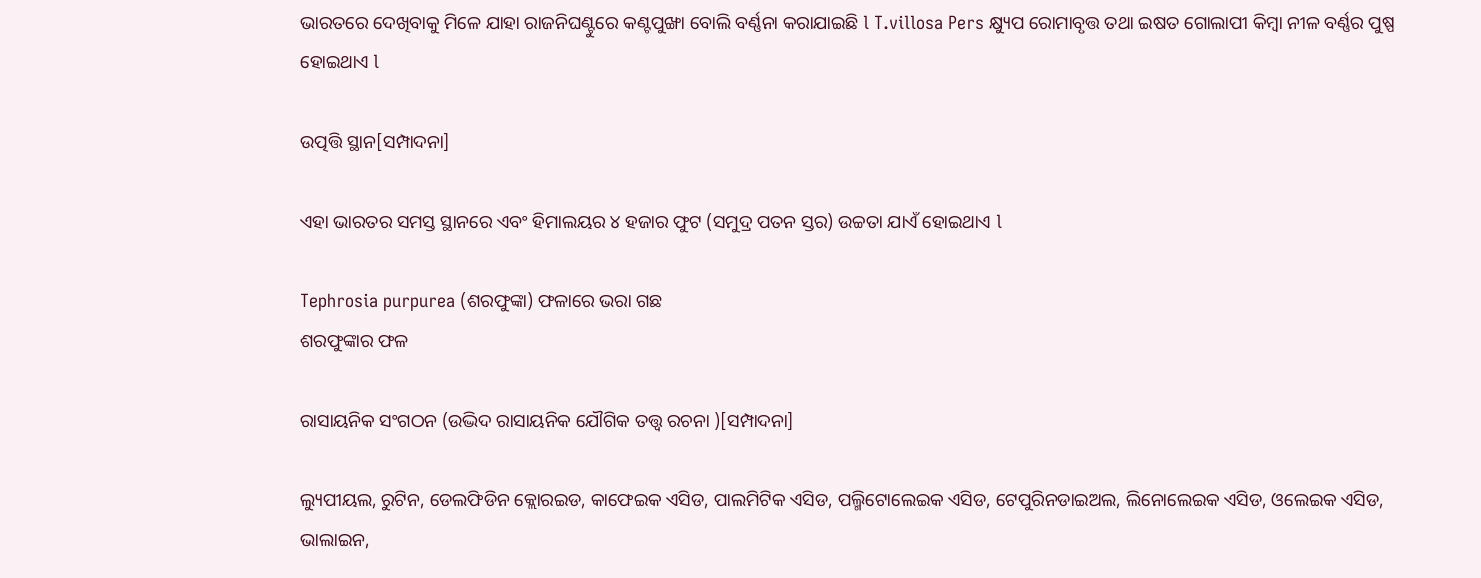ଭାରତରେ ଦେଖିବାକୁ ମିଳେ ଯାହା ରାଜନିଘଣ୍ଟୁରେ କଣ୍ଟପୁଙ୍ଖା ବୋଲି ବର୍ଣ୍ଣନା କରାଯାଇଛି l T.villosa Pers କ୍ଷ୍ୟୁପ ରୋମାବୃତ୍ତ ତଥା ଇଷତ ଗୋଲାପୀ କିମ୍ବା ନୀଳ ବର୍ଣ୍ଣର ପୁଷ୍ପ ହୋଇଥାଏ l

ଉତ୍ପତ୍ତି ସ୍ଥାନ[ସମ୍ପାଦନା]

ଏହା ଭାରତର ସମସ୍ତ ସ୍ଥାନରେ ଏବଂ ହିମାଲୟର ୪ ହଜାର ଫୁଟ (ସମୁଦ୍ର ପତନ ସ୍ତର) ଉଚ୍ଚତା ଯାଏଁ ହୋଇଥାଏ l

Tephrosia purpurea (ଶରଫୁଙ୍କା) ଫଳାରେ ଭରା ଗଛ
ଶରଫୁଙ୍କାର ଫଳ

ରାସାୟନିକ ସଂଗଠନ (ଉଦ୍ଭିଦ ରାସାୟନିକ ଯୌଗିକ ତତ୍ତ୍ୱ ରଚନା )[ସମ୍ପାଦନା]

ଲ୍ୟୁପୀୟଲ, ରୁଟିନ, ଡେଲଫିଡିନ କ୍ଲୋରଇଡ, କାଫେଇକ ଏସିଡ, ପାଲମିଟିକ ଏସିଡ, ପଲ୍ମିଟୋଲେଇକ ଏସିଡ, ଟେପୁରିନଡାଇଅଲ, ଲିନୋଲେଇକ ଏସିଡ, ଓଲେଇକ ଏସିଡ, ଭାଲାଇନ,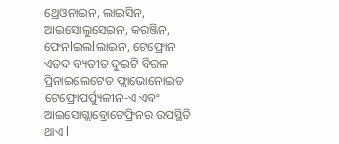ଥ୍ରେଓନାଇନ, ଲାଇସିନ, ଆଇସୋଲୁସେଇନ, କରଞ୍ଜିନ, ଫେନlଇଲlଲାଇନ, ଟେଫ୍ରୋନ ଏତଦ ବ୍ୟତୀତ ଦୁଇଟି ବିରଳ ପ୍ରିନାଇଲେଟେଡ ଫ୍ଲାଭୋନୋଇଡ ଟେଫ୍ରୋପର୍ପ୍ୟୁଳୀନ-ଏ ଏବଂ ଆଇସୋଗ୍ଲାବ୍ରୋଟେଫ୍ରିନର ଉପସ୍ଥିତି ଥାଏ l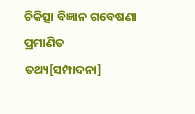ଚିକିତ୍ସା ବିଜ୍ଞାନ ଗବେଷଣା ପ୍ରମାଣିତ ତଥ୍ୟ[ସମ୍ପାଦନା]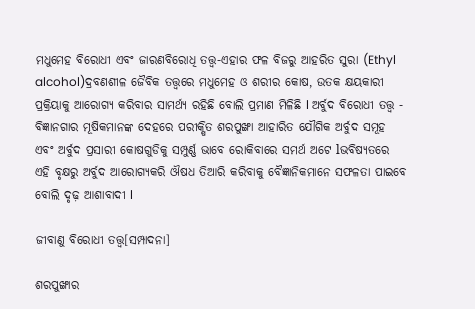ମଧୁମେହ ବିରୋଧୀ ଏବଂ ଜାରଣବିରୋଧି ତତ୍ତ୍ୱ-ଏହାର ଫଳ ବିଜରୁ ଆହରିତ ସୁରା (Ethyl alcohol)ଦ୍ରବଣଶୀଳ ଜୈବିକ ତତ୍ତ୍ୱରେ ମଧୁମେହ ଓ ଶରୀର କୋଷ, ଉତକ କ୍ଷୟକାରୀ ପ୍ରକ୍ରିୟାକୁ ଆରୋଗ୍ୟ କରିବାର ସାମର୍ଥ୍ୟ ରହିଛି ବୋଲି ପ୍ରମାଣ ମିଳିଛି l ଅର୍ବୁଦ ବିରୋଧୀ ତତ୍ତ୍ୱ - ବିଜ୍ଞାନଗାର ମୂଷିକମାନଙ୍କ ଦେହରେ ପରୀକ୍ଷିତ ଶରପୁଙ୍ଖା ଆହାରିତ ଯୌଗିକ ଅର୍ବୁଦ ସମୂହ ଏବଂ ଅର୍ବୁଦ ପ୍ରସାରୀ କୋଷଗୁଡିକୁ ସମ୍ପୁର୍ଣ୍ଣ ଭାବେ ରୋକିବାରେ ସମର୍ଥ ଅଟେ lଭବିଷ୍ୟତରେ ଏହି ବୃକ୍ଷରୁ ଅର୍ବୁଦ ଆରୋଗ୍ୟକରି ଔଷଧ ତିଆରି କରିବାକୁ ବୈଜ୍ଞାନିକମାନେ ସଫଳତା ପାଇବେ ବୋଲି ଦୃଢ଼ ଆଶାବାଦୀ l

ଜୀବାଣୁ ବିରୋଧୀ ତତ୍ତ୍ୱ[ସମ୍ପାଦନା]

ଶରପୁଙ୍ଖାର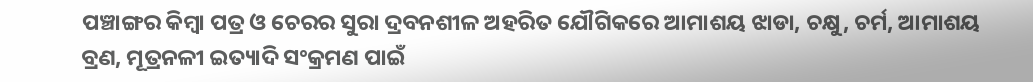ପଞ୍ଚାଙ୍ଗର କିମ୍ବା ପତ୍ର ଓ ଚେରର ସୁରା ଦ୍ରବନଶୀଳ ଅହରିତ ଯୌଗିକରେ ଆମାଶୟ ଝାଡା, ଚକ୍ଷୁ, ଚର୍ମ, ଆମାଶୟ ବ୍ରଣ, ମୂତ୍ରନଳୀ ଇତ୍ୟାଦି ସଂକ୍ରମଣ ପାଇଁ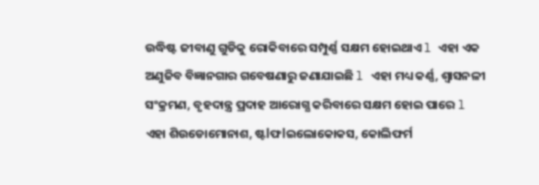ଉଦ୍ଧିଷ୍ଟ ଜୀବାଣୁ ଗୁଡିକୁ ରୋକିବାରେ ସମ୍ପୁର୍ଣ୍ଣ ସକ୍ଷମ ହୋଇଥାଏ l ଏହା ଏକ ଅଣୁଜିବ ବିଜ୍ଞାନଗାର ଗବେଷଣାରୁ ଜଣାଯାଇଛି l ଏହା ମଧ୍ୟ କର୍ଣ୍ଣ, ଶ୍ୱାସନଳୀ ସଂକ୍ରମଣ, ବୃହଦାନ୍ତ୍ର ପ୍ରଦାହ ଆରୋଗ୍ଯ କରିବାରେ ସକ୍ଷମ ହୋଇ ପାରେ l ଏହା ଶିଉଡୋମୋନାଶ, ଷ୍ଟlଫlଇଲୋକୋକସ, କୋଲିଫର୍ମ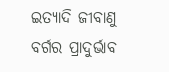ଇତ୍ୟାଦି ଜୀବାଣୁ ବର୍ଗର ପ୍ରାଦୁର୍ଭାବ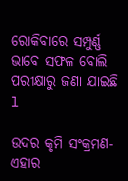ରୋକିବାରେ ସମ୍ପୁର୍ଣ୍ଣ ଭାବେ ସଫଳ ବୋଲି ପରୀକ୍ଷାରୁ ଜଣା ଯାଇଛି l

ଉଦର କୃମି ସଂକ୍ରମଣ- ଏହାର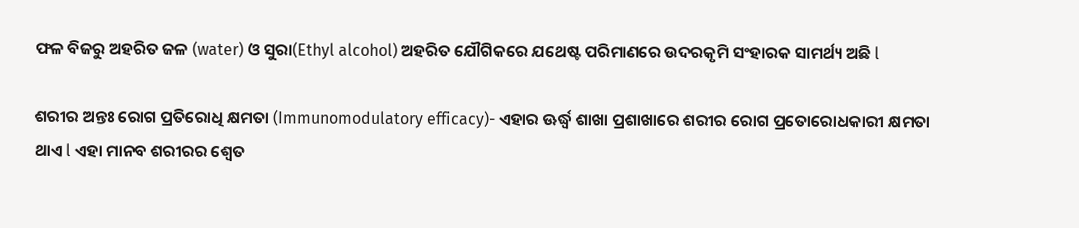ଫଳ ବିଜରୁ ଅହରିତ ଜଳ (water) ଓ ସୁରା(Ethyl alcohol) ଅହରିତ ଯୌଗିକରେ ଯଥେଷ୍ଟ ପରିମାଣରେ ଉଦରକୃମି ସଂହାରକ ସାମର୍ଥ୍ୟ ଅଛି l

ଶରୀର ଅନ୍ତଃ ରୋଗ ପ୍ରତିରୋଧି କ୍ଷମତା (Immunomodulatory efficacy)- ଏହାର ଊର୍ଦ୍ଧ୍ୱ ଶାଖା ପ୍ରଶାଖାରେ ଶରୀର ରୋଗ ପ୍ରତୋରୋଧକାରୀ କ୍ଷମତା ଥାଏ l ଏହା ମାନବ ଶରୀରର ଶ୍ୱେତ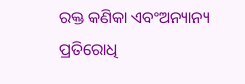ରକ୍ତ କଣିକା ଏବଂଅନ୍ୟାନ୍ୟ ପ୍ରତିରୋଧି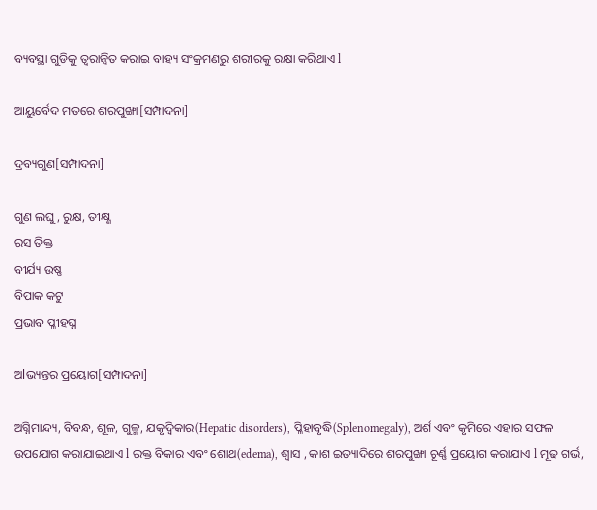ବ୍ୟବସ୍ଥା ଗୁଡିକୁ ତ୍ୱରାନ୍ୱିତ କରାଇ ବାହ୍ୟ ସଂକ୍ରମଣରୁ ଶରୀରକୁ ରକ୍ଷା କରିଥାଏ l

ଆୟୁର୍ବେଦ ମତରେ ଶରପୁଙ୍ଖା[ସମ୍ପାଦନା]

ଦ୍ରବ୍ୟଗୁଣ[ସମ୍ପାଦନା]

ଗୁଣ ଲଘୁ, ରୁକ୍ଷ, ତୀକ୍ଷ୍ଣ
ରସ ତିକ୍ତ
ବୀର୍ଯ୍ୟ ଉଷ୍ଣ
ବିପାକ କଟୁ
ପ୍ରଭାବ ପ୍ଳୀହଘ୍ନ

ଅlଭ୍ୟନ୍ତର ପ୍ରୟୋଗ[ସମ୍ପାଦନା]

ଅଗ୍ନିମାନ୍ଦ୍ୟ, ବିବନ୍ଧ, ଶୂଳ, ଗୁଳ୍ମ, ଯକୃଦ୍ୱିକାର(Hepatic disorders), ପ୍ଳିହାବୃଦ୍ଧି(Splenomegaly), ଅର୍ଶ ଏବଂ କୃମିରେ ଏହାର ସଫଳ ଉପଯୋଗ କରାଯାଇଥାଏ l ରକ୍ତ ବିକାର ଏବଂ ଶୋଥ(edema), ଶ୍ୱାସ , କାଶ ଇତ୍ୟାଦିରେ ଶରପୁଙ୍ଖା ଚୂର୍ଣ୍ଣ ପ୍ରୟୋଗ କରାଯାଏ l ମୂଢ ଗର୍ଭ,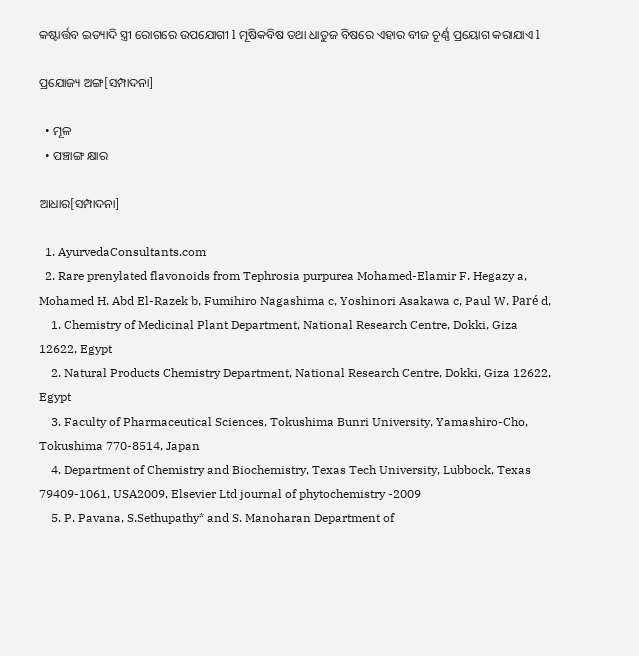କଷ୍ଟାର୍ତ୍ତବ ଇତ୍ୟାଦି ସ୍ତ୍ରୀ ରୋଗରେ ଉପଯୋଗୀ l ମୂଷିକବିଷ ତଥା ଧାତୁଜ ବିଷରେ ଏହାର ବୀଜ ଚୂର୍ଣ୍ଣ ପ୍ରୟୋଗ କରାଯାଏ l

ପ୍ରଯୋଜ୍ୟ ଅଙ୍ଗ[ସମ୍ପାଦନା]

  • ମୂଳ
  • ପଞ୍ଚାଙ୍ଗ କ୍ଷାର

ଆଧାର[ସମ୍ପାଦନା]

  1. AyurvedaConsultants.com
  2. Rare prenylated flavonoids from Tephrosia purpurea Mohamed-Elamir F. Hegazy a, Mohamed H. Abd El-Razek b, Fumihiro Nagashima c, Yoshinori Asakawa c, Paul W. Paré d,
    1. Chemistry of Medicinal Plant Department, National Research Centre, Dokki, Giza 12622, Egypt
    2. Natural Products Chemistry Department, National Research Centre, Dokki, Giza 12622, Egypt
    3. Faculty of Pharmaceutical Sciences, Tokushima Bunri University, Yamashiro-Cho, Tokushima 770-8514, Japan
    4. Department of Chemistry and Biochemistry, Texas Tech University, Lubbock, Texas 79409-1061, USA2009, Elsevier Ltd journal of phytochemistry -2009
    5. P. Pavana, S.Sethupathy* and S. Manoharan Department of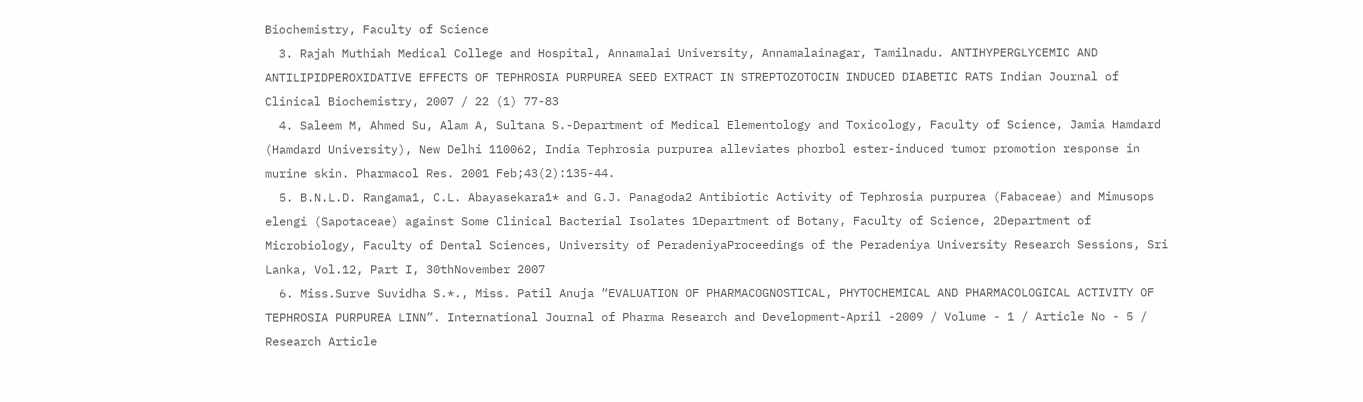Biochemistry, Faculty of Science
  3. Rajah Muthiah Medical College and Hospital, Annamalai University, Annamalainagar, Tamilnadu. ANTIHYPERGLYCEMIC AND ANTILIPIDPEROXIDATIVE EFFECTS OF TEPHROSIA PURPUREA SEED EXTRACT IN STREPTOZOTOCIN INDUCED DIABETIC RATS Indian Journal of Clinical Biochemistry, 2007 / 22 (1) 77-83
  4. Saleem M, Ahmed Su, Alam A, Sultana S.-Department of Medical Elementology and Toxicology, Faculty of Science, Jamia Hamdard (Hamdard University), New Delhi 110062, India Tephrosia purpurea alleviates phorbol ester-induced tumor promotion response in murine skin. Pharmacol Res. 2001 Feb;43(2):135-44.
  5. B.N.L.D. Rangama1, C.L. Abayasekara1* and G.J. Panagoda2 Antibiotic Activity of Tephrosia purpurea (Fabaceae) and Mimusops elengi (Sapotaceae) against Some Clinical Bacterial Isolates 1Department of Botany, Faculty of Science, 2Department of Microbiology, Faculty of Dental Sciences, University of PeradeniyaProceedings of the Peradeniya University Research Sessions, Sri Lanka, Vol.12, Part I, 30thNovember 2007
  6. Miss.Surve Suvidha S.*., Miss. Patil Anuja “EVALUATION OF PHARMACOGNOSTICAL, PHYTOCHEMICAL AND PHARMACOLOGICAL ACTIVITY OF TEPHROSIA PURPUREA LINN”. International Journal of Pharma Research and Development-April -2009 / Volume - 1 / Article No - 5 / Research Article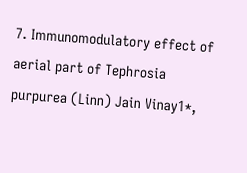7. Immunomodulatory effect of aerial part of Tephrosia purpurea (Linn) Jain Vinay1*,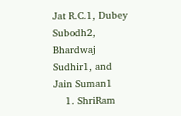Jat R.C.1, Dubey Subodh2, Bhardwaj Sudhir1, and Jain Suman1
    1. ShriRam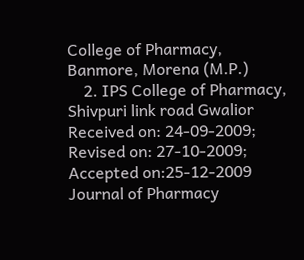College of Pharmacy, Banmore, Morena (M.P.)
    2. IPS College of Pharmacy, Shivpuri link road Gwalior Received on: 24-09-2009; Revised on: 27-10-2009; Accepted on:25-12-2009 Journal of Pharmacy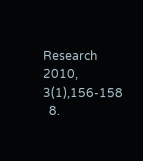Research 2010, 3(1),156-158
  8.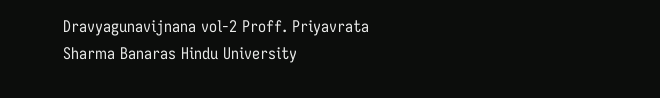Dravyagunavijnana vol-2 Proff. Priyavrata Sharma Banaras Hindu University